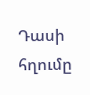Դասի հղումը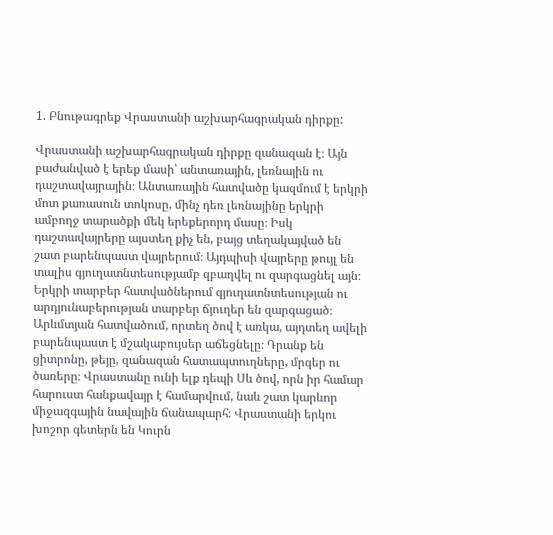1. Բնութագրեք Վրաստանի աշխարհագրական դիրքը:

Վրաստանի աշխարհագրական դիրքը զանազան է։ Այն բաժանված է երեք մասի՝ անտառային, լեռնային ու դաշտավայրային։ Անտառային հատվածը կազմում է երկրի մոտ քառասուն տոկոսը, մինչ դեռ լեռնայինը երկրի ամբողջ տարածքի մեկ երեքերորդ մասը։ Իսկ դաշտավայրերը այստեղ քիչ են, բայց տեղակայված են շատ բարենպաստ վայրերում։ Այդպիսի վայրերը թույլ են տալիս գյուղատնտեսությամբ զբաղվել ու զարգացնել այն։ Երկրի տարբեր հատվածներում գյուղատնտեսության ու արդյունաբերության տարբեր ճյուղեր են զարգացած։ Արևմտյան հատվածում, որտեղ ծով է առկա, այդտեղ ավելի բարենպաստ է մշակաբույսեր աճեցնելը։ Դրանք են ցիտրոնը, թեյը, զանազան հատապտուղները, մրգեր ու ծառերը։ Վրաստանը ունի ելք դեպի Սև ծով, որն իր համար հարուստ հանքավայր է համարվում, նաև շատ կարևոր միջազգային նավային ճանապարհ։ Վրաստանի երկու խոշոր գետերն են Կուրն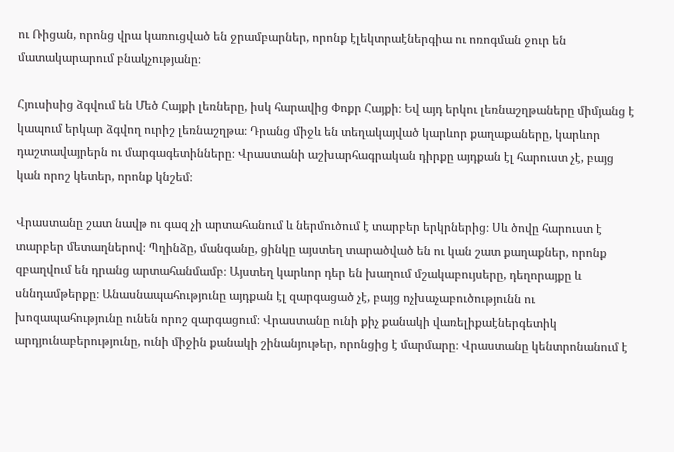ու Ռիցան, որոնց վրա կառուցված են ջրամբարներ, որոնք էլեկտրաէներգիա ու ոռոգման ջուր են մատակարարում բնակչությանը։

Հյուսիսից ձգվում են Մեծ Հայքի լեռները, իսկ հարավից Փոքր Հայքի։ Եվ այդ երկու լեռնաշղթաները միմյանց է կապում երկար ձգվող ուրիշ լեռնաշղթա։ Դրանց միջև են տեղակայված կարևոր քաղաքաները, կարևոր դաշտավայրերն ու մարգագետինները։ Վրաստանի աշխարհագրական դիրքը այդքան էլ հարուստ չէ, բայց կան որոշ կետեր, որոնք կնշեմ։

Վրաստանը շատ նավթ ու գազ չի արտահանում և ներմուծում է տարբեր երկրներից։ Սև ծովը հարուստ է տարբեր մետաղներով։ Պղինձը, մանգանը, ցինկը այստեղ տարածված են ու կան շատ քաղաքներ, որոնք զբաղվում են դրանց արտահանմամբ։ Այստեղ կարևոր դեր են խաղում մշակաբույսերը, դեղորայքը և սննդամթերքը։ Անասնապահությունը այդքան էլ զարգացած չէ, բայց ոչխաչաբուծությունն ու խոզապահությունը ունեն որոշ զարգացում։ Վրաստանը ունի քիչ քանակի վառելիքաէներգետիկ արդյունաբերությունը, ունի միջին քանակի շինանյութեր, որոնցից է մարմարը։ Վրաստանը կենտրոնանում է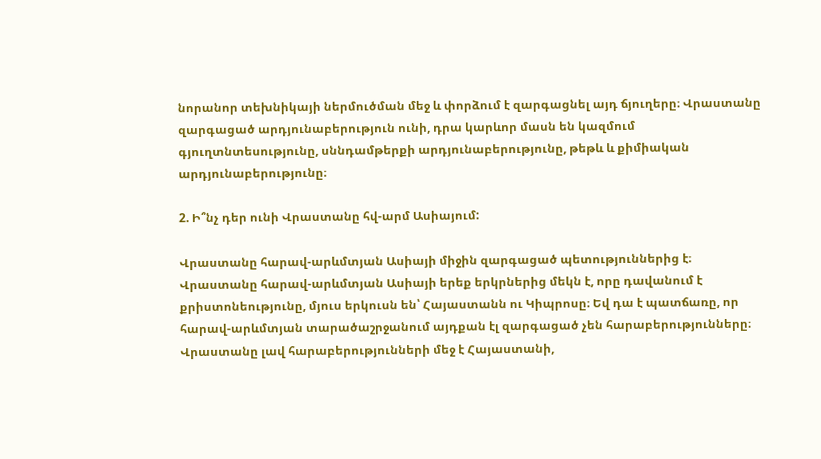նորանոր տեխնիկայի ներմուծման մեջ և փորձում է զարգացնել այդ ճյուղերը։ Վրաստանը զարգացած արդյունաբերություն ունի, դրա կարևոր մասն են կազմում գյուղտնտեսությունը, սննդամթերքի արդյունաբերությունը, թեթև և քիմիական արդյունաբերությունը։

2. Ի՞նչ դեր ունի Վրաստանը հվ-արմ Ասիայում:

Վրաստանը հարավ-արևմտյան Ասիայի միջին զարգացած պետություններից է։ Վրաստանը հարավ-արևմտյան Ասիայի երեք երկրներից մեկն է, որը դավանում է քրիստոնեությունը, մյուս երկուսն են՝ Հայաստանն ու Կիպրոսը։ Եվ դա է պատճառը, որ հարավ-արևմտյան տարածաշրջանում այդքան էլ զարգացած չեն հարաբերությունները։ Վրաստանը լավ հարաբերությունների մեջ է Հայաստանի,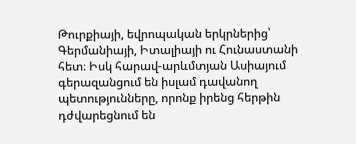Թուրքիայի, եվրոպական երկրներից՝ Գերմանիայի, Իտալիայի ու Հունաստանի հետ։ Իսկ հարավ-արևմտյան Ասիայում գերազանցում են իսլամ դավանող պետությունները, որոնք իրենց հերթին դժվարեցնում են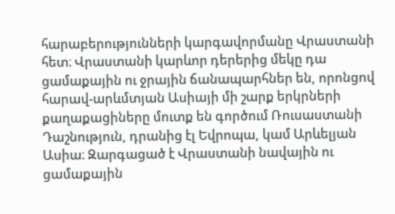հարաբերությունների կարգավորմանը Վրաստանի հետ։ Վրաստանի կարևոր դերերից մեկը դա ցամաքային ու ջրային ճանապարհներ են, որոնցով հարավ-արևմտյան Ասիայի մի շարք երկրների քաղաքացիները մուտք են գործում Ռուսաստանի Դաշնություն, դրանից էլ Եվրոպա, կամ Արևելյան Ասիա։ Զարգացած է Վրաստանի նավային ու ցամաքային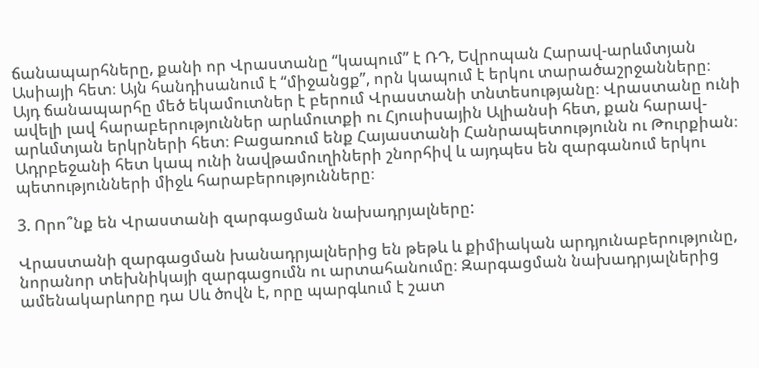ճանապարհները, քանի որ Վրաստանը “կապում” է ՌԴ, Եվրոպան Հարավ-արևմտյան Ասիայի հետ։ Այն հանդիսանում է “միջանցք”, որն կապում է երկու տարածաշրջանները։ Այդ ճանապարհը մեծ եկամուտներ է բերում Վրաստանի տնտեսությանը։ Վրաստանը ունի ավելի լավ հարաբերություններ արևմուտքի ու Հյուսիսային Ալիանսի հետ, քան հարավ-արևմտյան երկրների հետ։ Բացառում ենք Հայաստանի Հանրապետությունն ու Թուրքիան։ Ադրբեջանի հետ կապ ունի նավթամուղիների շնորհիվ և այդպես են զարգանում երկու պետությունների միջև հարաբերությունները։

3. Որո՞նք են Վրաստանի զարգացման նախադրյալները:

Վրաստանի զարգացման խանադրյալներից են թեթև և քիմիական արդյունաբերությունը, նորանոր տեխնիկայի զարգացումն ու արտահանումը։ Զարգացման նախադրյալներից ամենակարևորը դա Սև ծովն է, որը պարգևում է շատ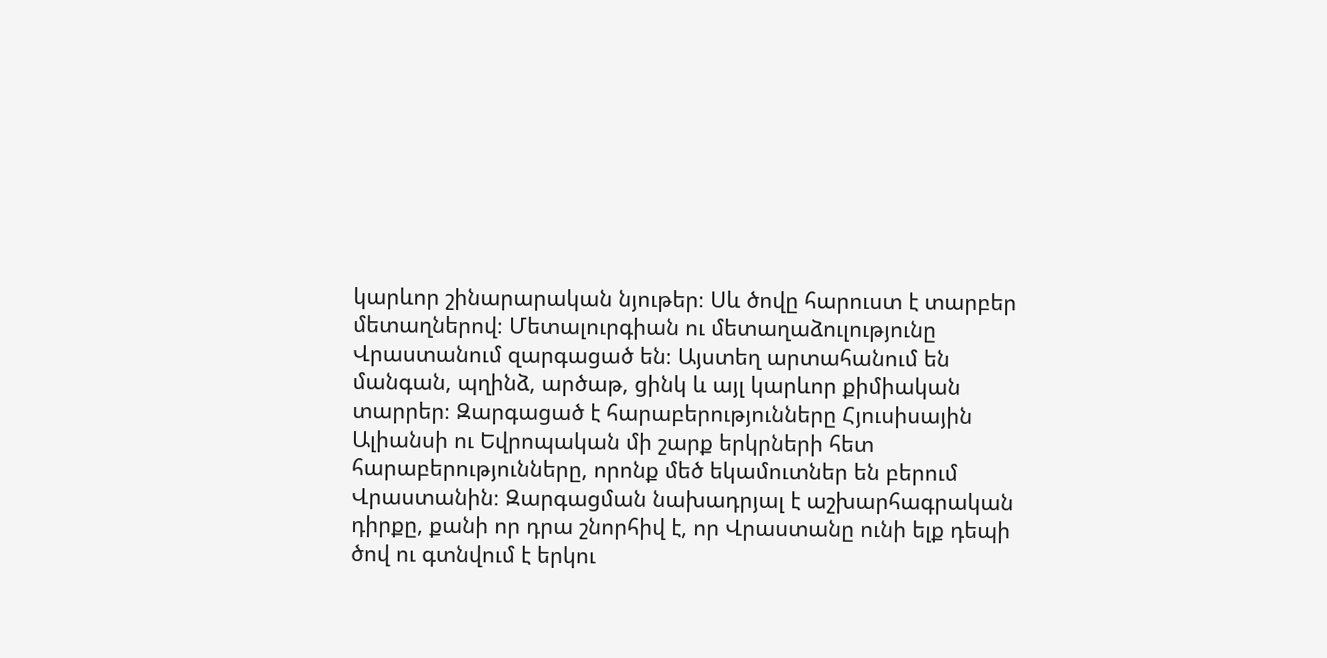կարևոր շինարարական նյութեր։ Սև ծովը հարուստ է տարբեր մետաղներով։ Մետալուրգիան ու մետաղաձուլությունը Վրաստանում զարգացած են։ Այստեղ արտահանում են մանգան, պղինձ, արծաթ, ցինկ և այլ կարևոր քիմիական տարրեր։ Զարգացած է հարաբերությունները Հյուսիսային Ալիանսի ու Եվրոպական մի շարք երկրների հետ հարաբերությունները, որոնք մեծ եկամուտներ են բերում Վրաստանին։ Զարգացման նախադրյալ է աշխարհագրական դիրքը, քանի որ դրա շնորհիվ է, որ Վրաստանը ունի ելք դեպի ծով ու գտնվում է երկու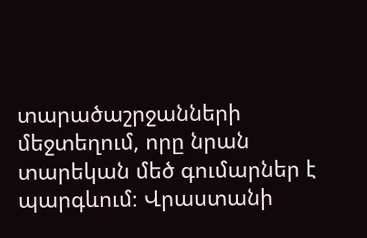տարածաշրջանների մեջտեղում, որը նրան տարեկան մեծ գումարներ է պարգևում։ Վրաստանի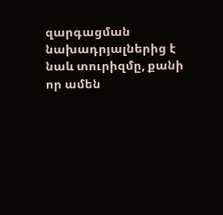զարգացման նախադրյալներից է նաև տուրիզմը, քանի որ ամեն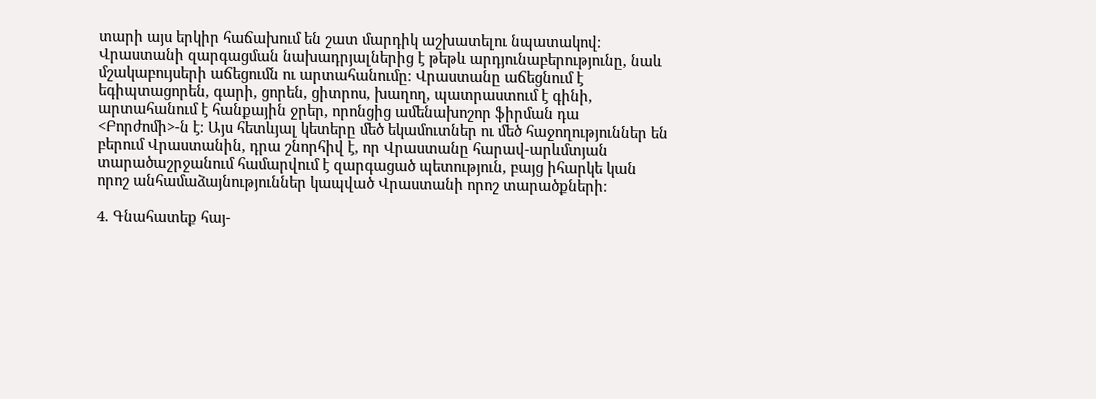տարի այս երկիր հաճախում են շատ մարդիկ աշխատելու նպատակով։ Վրաստանի զարգացման նախադրյալներից է թեթև արդյունաբերությունը, նաև մշակաբույսերի աճեցումն ու արտահանումը։ Վրաստանը աճեցնում է եգիպտացորեն, գարի, ցորեն, ցիտրոս, խաղող, պատրաստում է գինի, արտահանում է հանքային ջրեր, որոնցից ամենախոշոր ֆիրման դա <Բորժոմի>-ն է։ Այս հետևյալ կետերը մեծ եկամուտներ ու մեծ հաջողություններ են բերում Վրաստանին, դրա շնորհիվ է, որ Վրաստանը հարավ-արևմտյան տարածաշրջանում համարվում է զարգացած պետություն, բայց իհարկե կան որոշ անհամաձայնություններ կապված Վրաստանի որոշ տարածքների։

4. Գնահատեք հայ-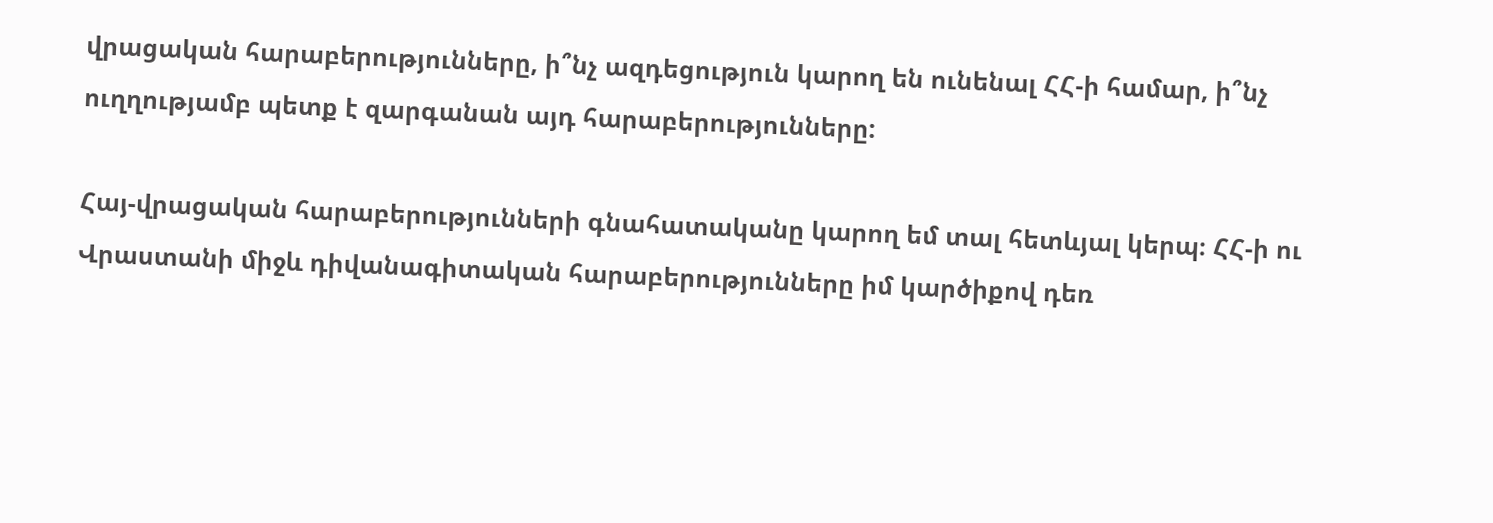վրացական հարաբերությունները, ի՞նչ ազդեցություն կարող են ունենալ ՀՀ-ի համար, ի՞նչ ուղղությամբ պետք է զարգանան այդ հարաբերությունները:

Հայ-վրացական հարաբերությունների գնահատականը կարող եմ տալ հետևյալ կերպ։ ՀՀ-ի ու Վրաստանի միջև դիվանագիտական հարաբերությունները իմ կարծիքով դեռ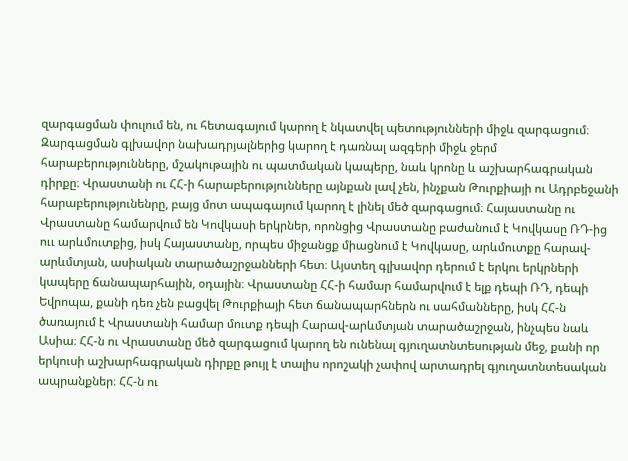զարգացման փուլում են, ու հետագայում կարող է նկատվել պետությունների միջև զարգացում։ Զարգացման գլխավոր նախադրյալներից կարող է դառնալ ազգերի միջև ջերմ հարաբերությունները, մշակութային ու պատմական կապերը, նաև կրոնը և աշխարհագրական դիրքը։ Վրաստանի ու ՀՀ-ի հարաբերությունները այնքան լավ չեն, ինչքան Թուրքիայի ու Ադրբեջանի հարաբերությունենրը, բայց մոտ ապագայում կարող է լինել մեծ զարգացում։ Հայաստանը ու Վրաստանը համարվում են Կովկասի երկրներ, որոնցից Վրաստանը բաժանում է Կովկասը ՌԴ-ից ոււ արևմուտքից, իսկ Հայաստանը, որպես միջանցք միացնում է Կովկասը, արևմուտքը հարավ-արևմտյան, ասիական տարածաշրջանների հետ։ Այստեղ գլխավոր դերում է երկու երկրների կապերը ճանապարհային, օդային։ Վրաստանը ՀՀ-ի համար համարվում է ելք դեպի ՌԴ, դեպի Եվրոպա, քանի դեռ չեն բացվել Թուրքիայի հետ ճանապարհներն ու սահմանները, իսկ ՀՀ-ն ծառայում է Վրաստանի համար մուտք դեպի Հարավ-արևմտյան տարածաշրջան, ինչպես նաև Ասիա։ ՀՀ-ն ու Վրաստանը մեծ զարգացում կարող են ունենալ գյուղատնտեսության մեջ, քանի որ երկուսի աշխարհագրական դիրքը թույլ է տալիս որոշակի չափով արտադրել գյուղատնտեսական ապրանքներ։ ՀՀ-ն ու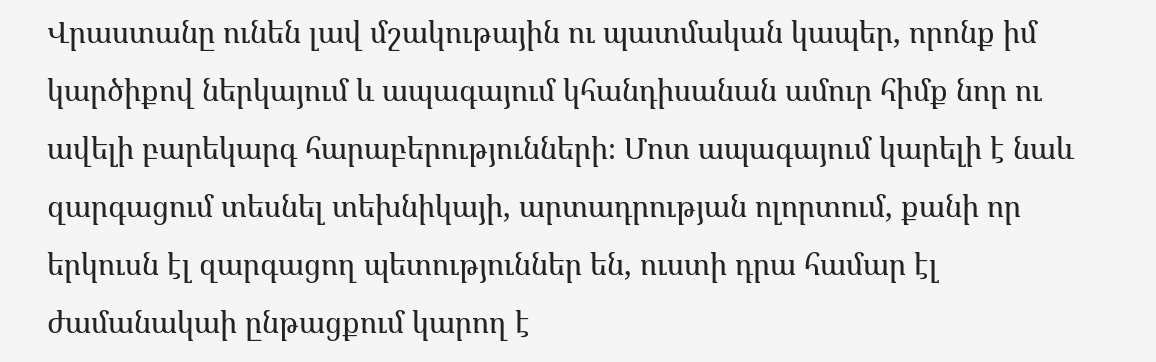Վրաստանը ունեն լավ մշակութային ու պատմական կապեր, որոնք իմ կարծիքով ներկայում և ապագայում կհանդիսանան ամուր հիմք նոր ու ավելի բարեկարգ հարաբերությունների։ Մոտ ապագայում կարելի է նաև զարգացում տեսնել տեխնիկայի, արտադրության ոլորտում, քանի որ երկուսն էլ զարգացող պետություններ են, ուստի դրա համար էլ ժամանակաի ընթացքում կարող է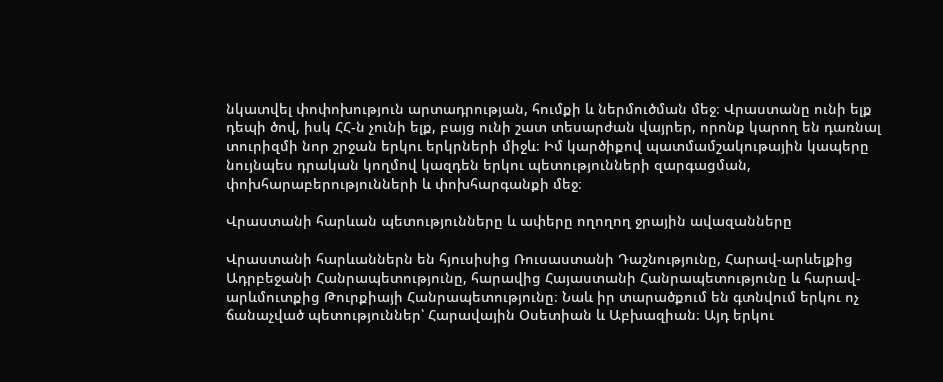նկատվել փոփոխություն արտադրության, հումքի և ներմուծման մեջ։ Վրաստանը ունի ելք դեպի ծով, իսկ ՀՀ-ն չունի ելք, բայց ունի շատ տեսարժան վայրեր, որոնք կարող են դառնալ տուրիզմի նոր շրջան երկու երկրների միջև։ Իմ կարծիքով պատմամշակութային կապերը նույնպես դրական կողմով կազդեն երկու պետությունների զարգացման, փոխհարաբերությունների և փոխհարգանքի մեջ։

Վրաստանի հարևան պետությունները և ափերը ողողող ջրային ավազանները

Վրաստանի հարևաններն են հյուսիսից Ռուսաստանի Դաշնությունը, Հարավ-արևելքից Ադրբեջանի Հանրապետությունը, հարավից Հայաստանի Հանրապետությունը և հարավ-արևմուտքից Թուրքիայի Հանրապետությունը։ Նաև իր տարածքում են գտնվում երկու ոչ ճանաչված պետություններ՝ Հարավային Օսետիան և Աբխազիան։ Այդ երկու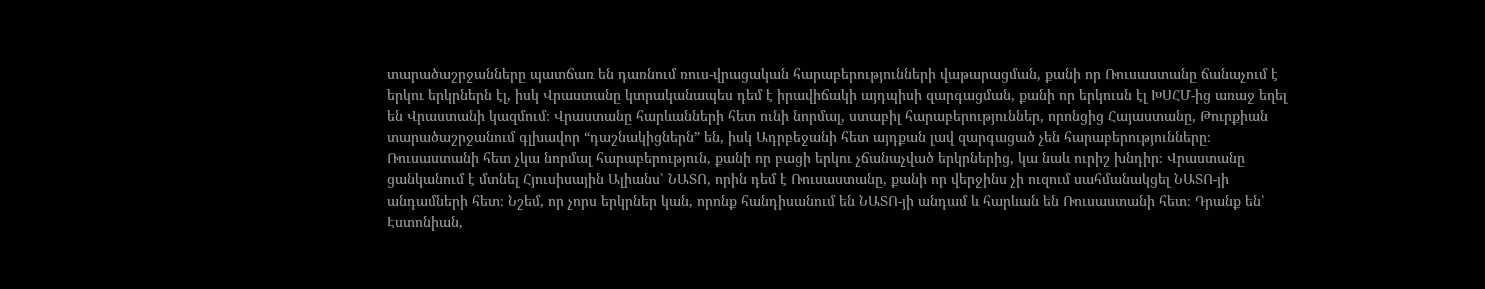տարածաշրջանները պատճառ են դառնում ռուս-վրացական հարաբերությունների վաթարացման, քանի որ Ռուսաստանը ճանաչում է երկու երկրներն էլ, իսկ Վրաստանը կտրականապես դեմ է իրավիճակի այդպիսի զարգացման, քանի որ երկուսն էլ ԽՍՀՄ-ից առաջ եղել են Վրաստանի կազմում։ Վրաստանը հարևանների հետ ունի նորմալ, ստաբիլ հարաբերություններ, որոնցից Հայաստանը, Թուրքիան տարածաշրջանում գլխավոր “դաշնակիցներն” են, իսկ Ադրբեջանի հետ այդքան լավ զարգացած չեն հարաբերությունները։ Ռուսաստանի հետ չկա նորմալ հարաբերություն, քանի որ բացի երկու չճանաչված երկրներից, կա նաև ուրիշ խնդիր։ Վրաստանը ցանկանում է մտնել Հյուսիսային Ալիանս՝ ՆԱՏՈ, որին դեմ է Ռուսաստանը, քանի որ վերջինս չի ուզում սահմանակցել ՆԱՏՈ-յի անդամների հետ։ Նշեմ, որ չորս երկրներ կան, որոնք հանդիսանում են ՆԱՏՈ-յի անդամ և հարևան են Ռուսաստանի հետ։ Դրանք են՝ Էստոնիան,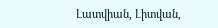Լատվիան, Լիտվան,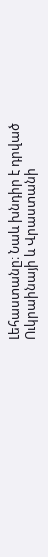Լեհաստանը։ Նաև խնդիր է դրված Ուկրաինայի և Վրաստանի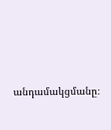անդամակցմանը։